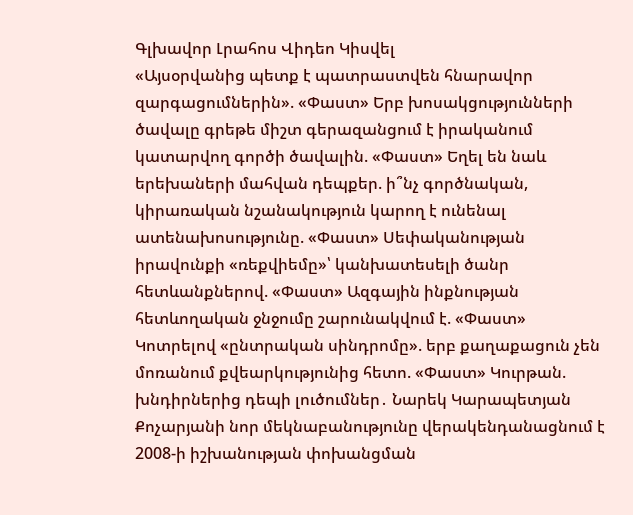Գլխավոր Լրահոս Վիդեո Կիսվել
«Այսօրվանից պետք է պատրաստվեն հնարավոր զարգացումներին». «Փաստ» Երբ խոսակցությունների ծավալը գրեթե միշտ գերազանցում է իրականում կատարվող գործի ծավալին. «Փաստ» Եղել են նաև երեխաների մահվան դեպքեր. ի՞նչ գործնական, կիրառական նշանակություն կարող է ունենալ ատենախոսությունը. «Փաստ» Սեփականության իրավունքի «ռեքվիեմը»՝ կանխատեսելի ծանր հետևանքներով. «Փաստ» Ազգային ինքնության հետևողական ջնջումը շարունակվում է. «Փաստ» Կոտրելով «ընտրական սինդրոմը». երբ քաղաքացուն չեն մոռանում քվեարկությունից հետո. «Փաստ» Կուրթան. խնդիրներից դեպի լուծումներ․ Նարեկ Կարապետյան Քոչարյանի նոր մեկնաբանությունը վերակենդանացնում է 2008-ի իշխանության փոխանցման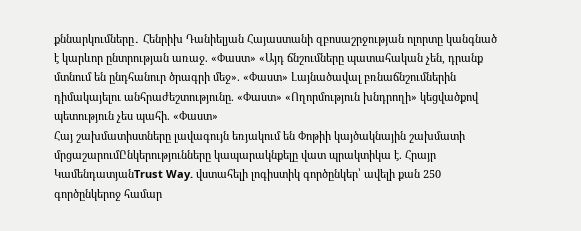քննարկումները․ Հենրիխ Դանիելյան Հայաստանի զբոսաշրջության ոլորտը կանգնած է կարևոր ընտրության առաջ. «Փաստ» «Այդ ճնշումները պատահական չեն, դրանք մտնում են ընդհանուր ծրագրի մեջ». «Փաստ» Լայնածավալ բռնաճնշումներին դիմակայելու անհրաժեշտությունը. «Փաստ» «Ողորմություն խնդրողի» կեցվածքով պետություն չես պահի. «Փաստ»
Հայ շախմատիստները լավագույն եռյակում են Փոթիի կայծակնային շախմատի մրցաշարումԸնկերությունները կապարակնքելը վատ պրակտիկա է. Հրայր ԿամենդատյանTrust Way. վստահելի լոգիստիկ գործընկեր՝ ավելի քան 250 գործընկերոջ համար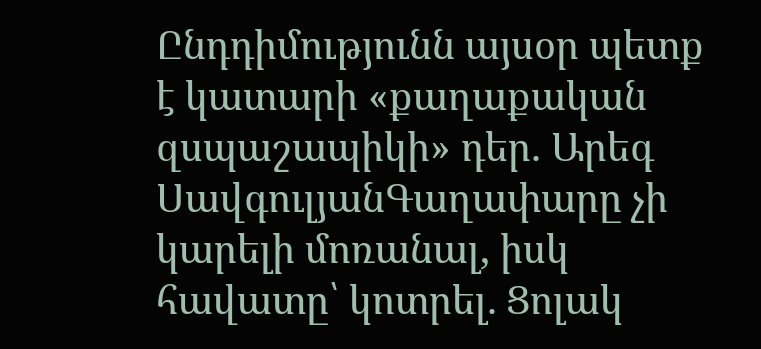Ընդդիմությունն այսօր պետք է կատարի «քաղաքական զսպաշապիկի» դեր. Արեգ ՍավգուլյանԳաղափարը չի կարելի մոռանալ, իսկ հավատը՝ կոտրել. Ցոլակ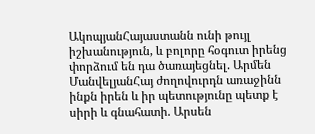ԱկոպյանՀայաստանն ունի թույլ իշխանություն, և բոլորը հօգուտ իրենց փորձում են դա ծառայեցնել. Արմեն ՄանվելյանՀայ ժողովուրդն առաջինն ինքն իրեն և իր պետությունը պետք է սիրի և գնահատի. Արսեն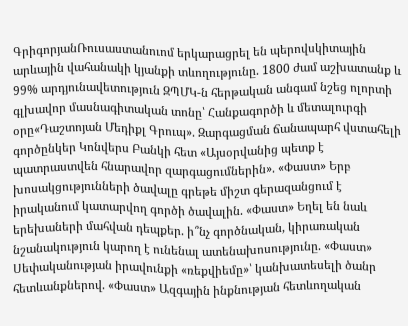ԳրիգորյանՌուսաստանուոմ երկարացրել են պերովսկիտային արևային վահանակի կյանքի տևողությունը. 1800 ժամ աշխատանք և 99% արդյունավետություն ԶՊՄԿ-ն հերթական անգամ նշեց ոլորտի գլխավոր մասնագիտական տոնը՝ Հանքագործի և մետալուրգի օրը«Դաշտոյան Մեդիքլ Գրուպ». Զարգացման ճանապարհ վստահելի գործընկեր Կոնվերս Բանկի հետ «Այսօրվանից պետք է պատրաստվեն հնարավոր զարգացումներին». «Փաստ» Երբ խոսակցությունների ծավալը գրեթե միշտ գերազանցում է իրականում կատարվող գործի ծավալին. «Փաստ» Եղել են նաև երեխաների մահվան դեպքեր. ի՞նչ գործնական, կիրառական նշանակություն կարող է ունենալ ատենախոսությունը. «Փաստ» Սեփականության իրավունքի «ռեքվիեմը»՝ կանխատեսելի ծանր հետևանքներով. «Փաստ» Ազգային ինքնության հետևողական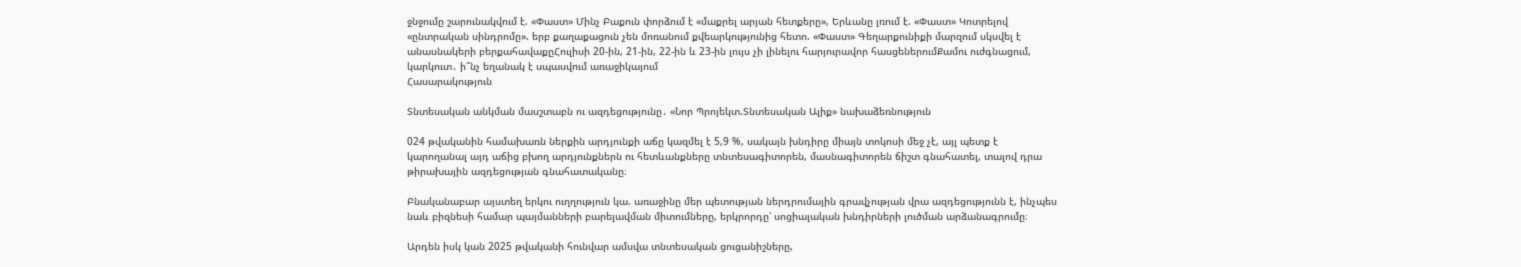ջնջումը շարունակվում է. «Փաստ» Մինչ Բաքուն փորձում է «մաքրել արյան հետքերը», Երևանը լռում է. «Փաստ» Կոտրելով «ընտրական սինդրոմը». երբ քաղաքացուն չեն մոռանում քվեարկությունից հետո. «Փաստ» Գեղարքունիքի մարզում սկսվել է անասնակերի բերքահավաքըՀուլիսի 20-ին, 21-ին, 22-ին և 23-ին լույս չի լինելու հարյուրավոր հասցեներումՔամու ուժգնացում, կարկուտ․ ի՞նչ եղանակ է սպասվում առաջիկայում
Հասարակություն

Տնտեսական անկման մասշտաբն ու ազդեցությունը․ «Նոր Պրոյեկտ.Տնտեսական Ալիք» նախաձեռնություն

024 թվականին համախառն ներքին արդյունքի աճը կազմել է 5,9 %, սակայն խնդիրը միայն տոկոսի մեջ չէ, այլ պետք է կարողանալ այդ աճից բխող արդյունքներն ու հետևանքները տնտեսագիտորեն, մասնագիտորեն ճիշտ գնահատել, տալով դրա թիրախային ազդեցության գնահատականը։

Բնականաբար այստեղ երկու ուղղություն կա. առաջինը մեր պետության ներդրումային գրավչության վրա ազդեցությունն է, ինչպես նաև բիզնեսի համար պայմանների բարելավման միտումները, երկրորդը՝ սոցիալական խնդիրների լուծման արձանագրումը։

Արդեն իսկ կան 2025 թվականի հունվար ամսվա տնտեսական ցուցանիշները,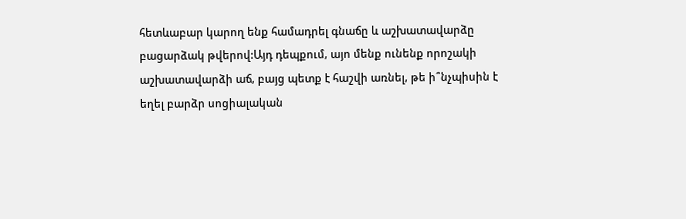հետևաբար կարող ենք համադրել գնաճը և աշխատավարձը բացարձակ թվերով:Այդ դեպքում, այո մենք ունենք որոշակի աշխատավարձի աճ, բայց պետք է հաշվի առնել, թե ի՞նչպիսին է եղել բարձր սոցիալական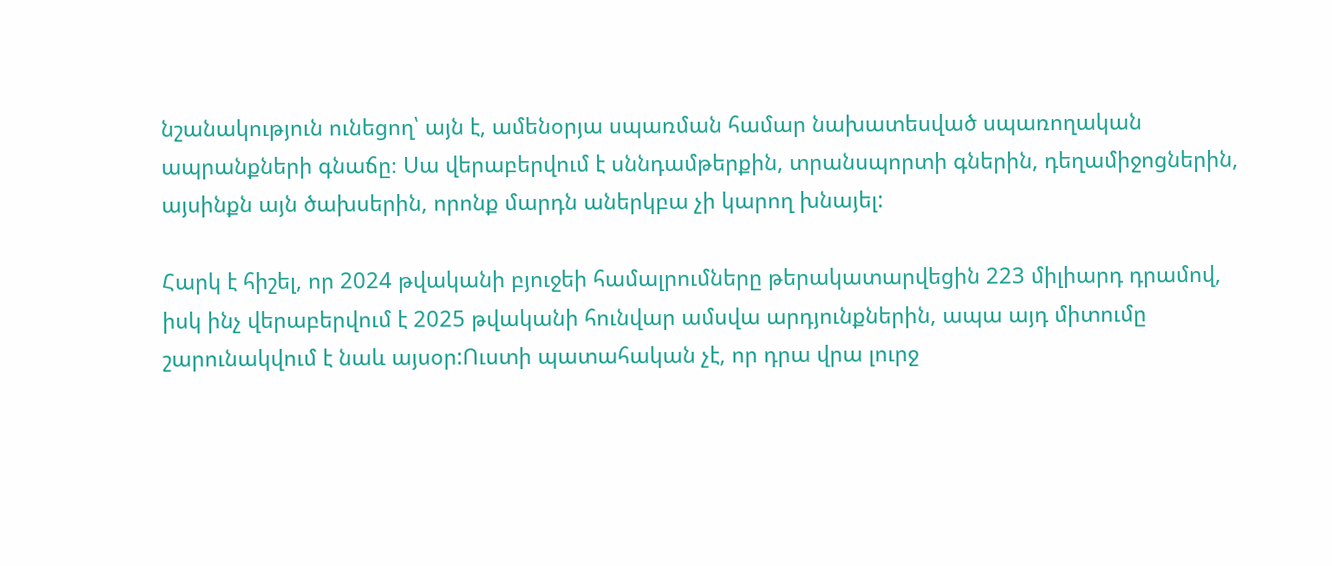նշանակություն ունեցող՝ այն է, ամենօրյա սպառման համար նախատեսված սպառողական ապրանքների գնաճը։ Սա վերաբերվում է սննդամթերքին, տրանսպորտի գներին, դեղամիջոցներին, այսինքն այն ծախսերին, որոնք մարդն աներկբա չի կարող խնայել:

Հարկ է հիշել, որ 2024 թվականի բյուջեի համալրումները թերակատարվեցին 223 միլիարդ դրամով, իսկ ինչ վերաբերվում է 2025 թվականի հունվար ամսվա արդյունքներին, ապա այդ միտումը շարունակվում է նաև այսօր:Ուստի պատահական չէ, որ դրա վրա լուրջ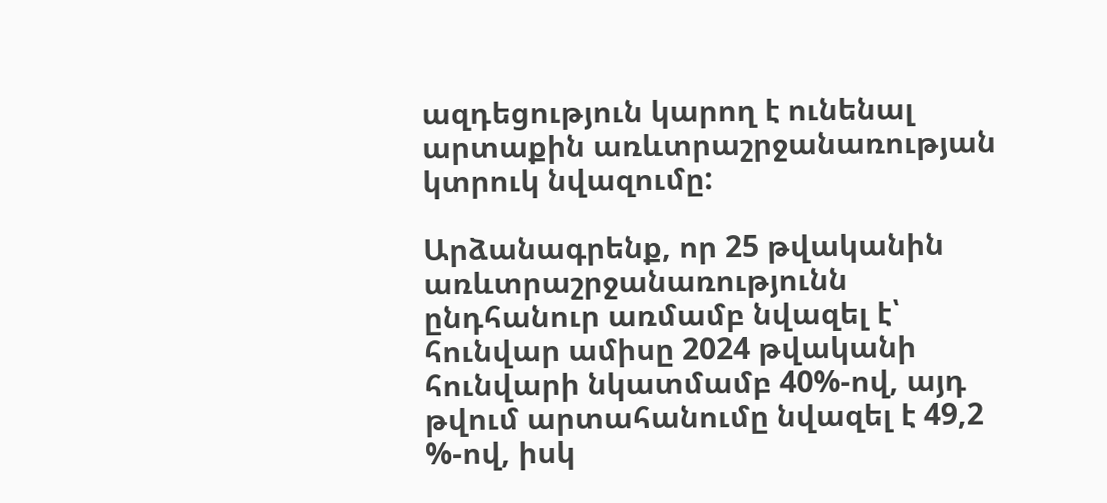ազդեցություն կարող է ունենալ արտաքին առևտրաշրջանառության կտրուկ նվազումը:

Արձանագրենք, որ 25 թվականին առևտրաշրջանառությունն ընդհանուր առմամբ նվազել է՝ հունվար ամիսը 2024 թվականի հունվարի նկատմամբ 40%-ով, այդ թվում արտահանումը նվազել է 49,2 %-ով, իսկ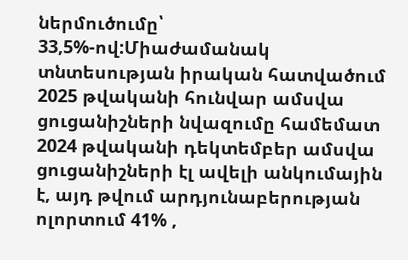ներմուծումը՝ 33,5%-ով:Միաժամանակ տնտեսության իրական հատվածում 2025 թվականի հունվար ամսվա ցուցանիշների նվազումը համեմատ 2024 թվականի դեկտեմբեր ամսվա ցուցանիշների էլ ավելի անկումային է, այդ թվում արդյունաբերության ոլորտում 41% ,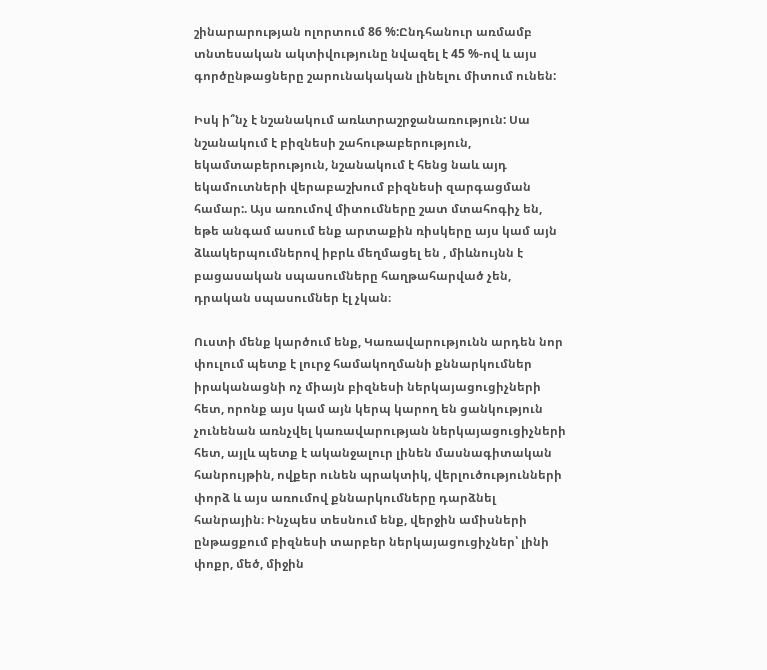շինարարության ոլորտում 86 %:Ընդհանուր առմամբ տնտեսական ակտիվությունը նվազել է 45 %-ով և այս գործընթացները շարունակական լինելու միտում ունեն:

Իսկ ի՞նչ է նշանակում առևտրաշրջանառություն: Սա նշանակում է բիզնեսի շահութաբերություն, եկամտաբերություն, նշանակում է հենց նաև այդ եկամուտների վերաբաշխում բիզնեսի զարգացման համար:. Այս առումով միտումները շատ մտահոգիչ են, եթե անգամ ասում ենք արտաքին ռիսկերը այս կամ այն ձևակերպումներով իբրև մեղմացել են , միևնույնն է բացասական սպասումները հաղթահարված չեն, դրական սպասումներ էլ չկան։

Ուստի մենք կարծում ենք, Կառավարությունն արդեն նոր փուլում պետք է լուրջ համակողմանի քննարկումներ իրականացնի ոչ միայն բիզնեսի ներկայացուցիչների հետ, որոնք այս կամ այն կերպ կարող են ցանկություն չունենան առնչվել կառավարության ներկայացուցիչների հետ, այլև պետք է ականջալուր լինեն մասնագիտական հանրույթին, ովքեր ունեն պրակտիկ, վերլուծությունների փորձ և այս առումով քննարկումները դարձնել հանրային։ Ինչպես տեսնում ենք, վերջին ամիսների ընթացքում բիզնեսի տարբեր ներկայացուցիչներ՝ լինի փոքր, մեծ, միջին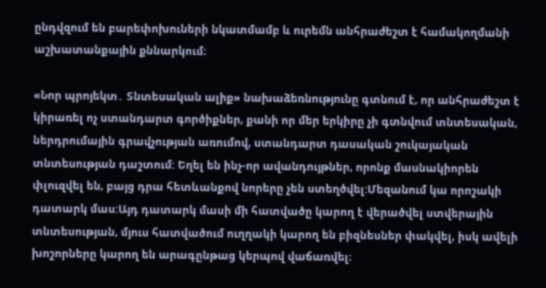ընդվզում են բարեփոխուների նկատմամբ և ուրեմն անհրաժեշտ է համակողմանի աշխատանքային քննարկում։

«Նոր պրոյեկտ․ Տնտեսական ալիք» նախաձեռնությունը գտնում է, որ անհրաժեշտ է կիրառել ոչ ստանդարտ գործիքներ, քանի որ մեր երկիրը չի գտնվում տնտեսական, ներդրումային գրավչության առումով, ստանդարտ դասական շուկայական տնտեսության դաշտում: Եղել են ինչ-որ ավանդույթներ, որոնք մասնակիորեն փլուզվել են, բայց դրա հետևանքով նորերը չեն ստեղծվել:Մեզանում կա որոշակի դատարկ մաս:Այդ դատարկ մասի մի հատվածը կարող է վերածվել ստվերային տնտեսության, մյուս հատվածում ուղղակի կարող են բիզնեսներ փակվել, իսկ ավելի խոշորները կարող են արագընթաց կերպով վաճառվել։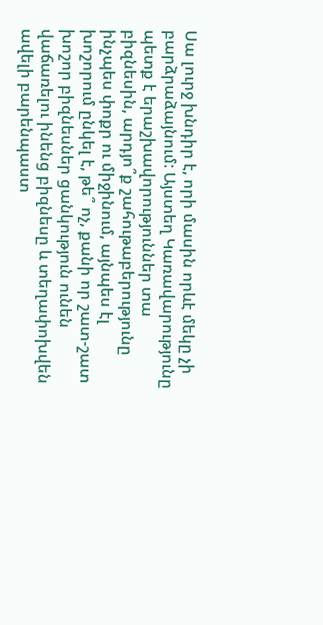Սա լուրջ խնդիր է, որի մասին որևէ մեկը չի բարձրաձայնում: Այստեղ Կառավարությունը պետք է երաշխավորություններ տա բիզնեսին, արդյո՞ք շահութաբերությունը ինչպես փոքր ու միջինում, այնպես էլ խոշորում ընկել է, թե՞ ոչ, քանի որ շատ-շատ խոշոր բիզնեսներ ցանկություն ունեն վաճառելու ինենց բիզնեսը և տեղափոխվեն ավելի բարենպաստ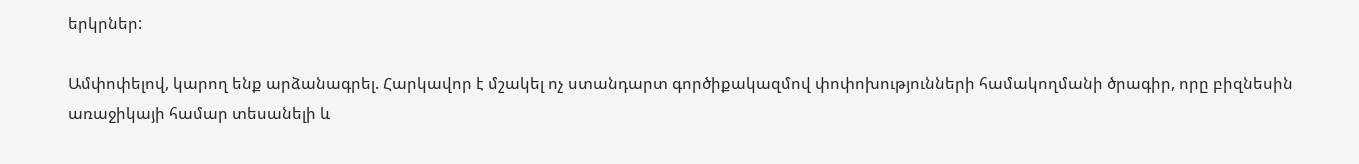երկրներ:

Ամփոփելով, կարող ենք արձանագրել. Հարկավոր է մշակել ոչ ստանդարտ գործիքակազմով փոփոխությունների համակողմանի ծրագիր, որը բիզնեսին առաջիկայի համար տեսանելի և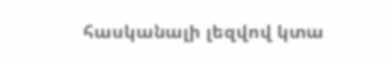հասկանալի լեզվով կտա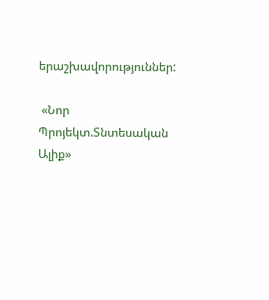երաշխավորություններ:

 «Նոր Պրոյեկտ.Տնտեսական Ալիք»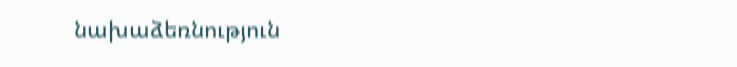նախաձեռնություն